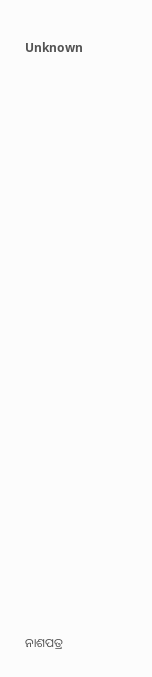Unknown























ନାଶପତ୍ର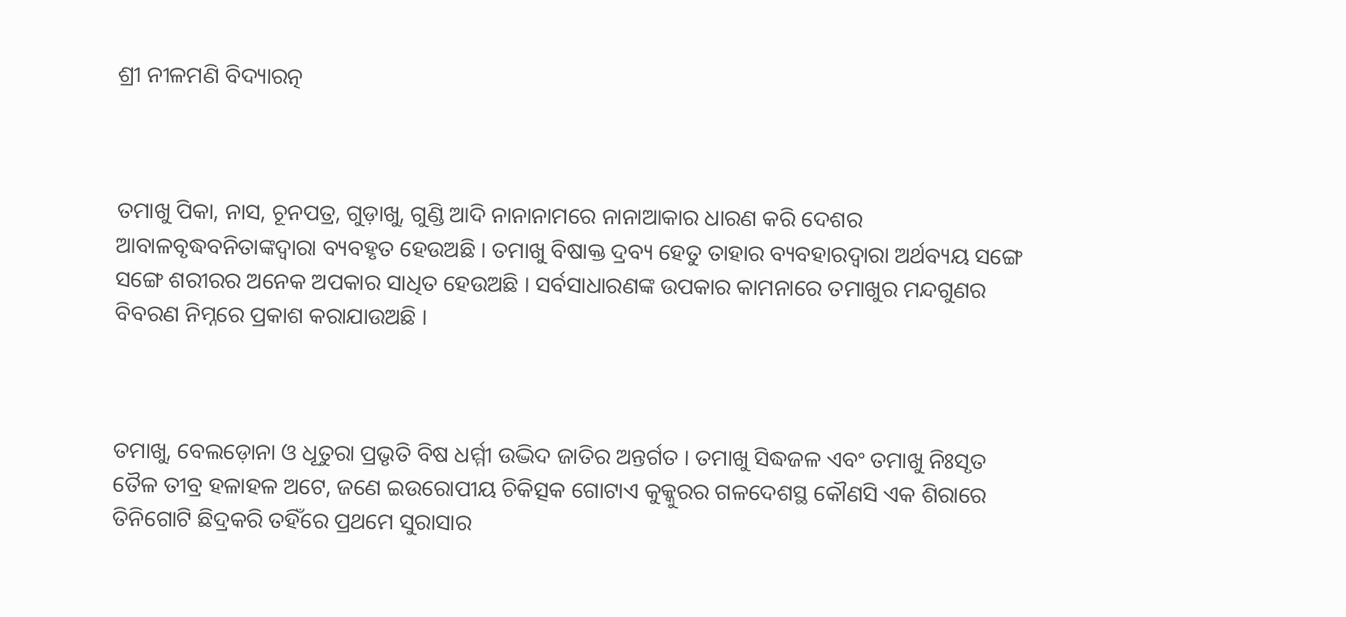ଶ୍ରୀ ନୀଳମଣି ବିଦ୍ୟାରତ୍ନ



ତମାଖୁ ପିକା, ନାସ, ଚୂନପତ୍ର, ଗୁଡ଼ାଖୁ, ଗୁଣ୍ଡି ଆଦି ନାନାନାମରେ ନାନାଆକାର ଧାରଣ କରି ଦେଶର ଆବାଳବୃଦ୍ଧବନିତାଙ୍କଦ୍ୱାରା ବ୍ୟବହୃତ ହେଉଅଛି । ତମାଖୁ ବିଷାକ୍ତ ଦ୍ରବ୍ୟ ହେତୁ ତାହାର ବ୍ୟବହାରଦ୍ୱାରା ଅର୍ଥବ୍ୟୟ ସଙ୍ଗେ ସଙ୍ଗେ ଶରୀରର ଅନେକ ଅପକାର ସାଧିତ ହେଉଅଛି । ସର୍ବସାଧାରଣଙ୍କ ଉପକାର କାମନାରେ ତମାଖୁର ମନ୍ଦଗୁଣର ବିବରଣ ନିମ୍ନରେ ପ୍ରକାଶ କରାଯାଉଅଛି ।



ତମାଖୁ, ବେଲଡ଼ୋନା ଓ ଧୂତୁରା ପ୍ରଭୃତି ବିଷ ଧର୍ମ୍ମୀ ଉଦ୍ଭିଦ ଜାତିର ଅନ୍ତର୍ଗତ । ତମାଖୁ ସିଦ୍ଧଜଳ ଏବଂ ତମାଖୁ ନିଃସୃତ ତୈଳ ତୀବ୍ର ହଳାହଳ ଅଟେ, ଜଣେ ଇଉରୋପୀୟ ଚିକିତ୍ସକ ଗୋଟାଏ କୁକ୍କୁରର ଗଳଦେଶସ୍ଥ କୌଣସି ଏକ ଶିରାରେ ତିନିଗୋଟି ଛିଦ୍ରକରି ତହିଁରେ ପ୍ରଥମେ ସୁରାସାର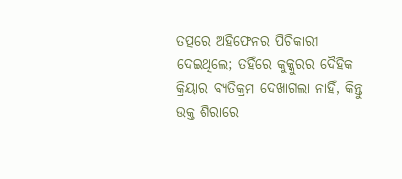ତତ୍ପରେ ଅହିଫେନର ପିଚିକାରୀ ଦେଇଥିଲେ; ତହିଁରେ କୁକ୍କୁରର ଦୈହିକ କ୍ରିୟାର ବ୍ୟତିକ୍ରମ ଦେଖାଗଲା ନାହିଁ, କିନ୍ତୁ ଉକ୍ତ ଶିରାରେ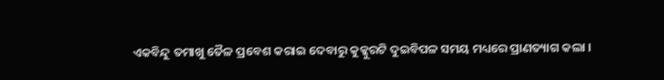ଏକବିନ୍ଦୁ ତମାଖୁ ତୈଳ ପ୍ରବେଶ କରାଇ ଦେବାରୁ କୁକ୍କୁରଟି ଦୁଇବିପଳ ସମୟ ମଧ୍ୟରେ ପ୍ରାଣତ୍ୟାଗ କଲା ।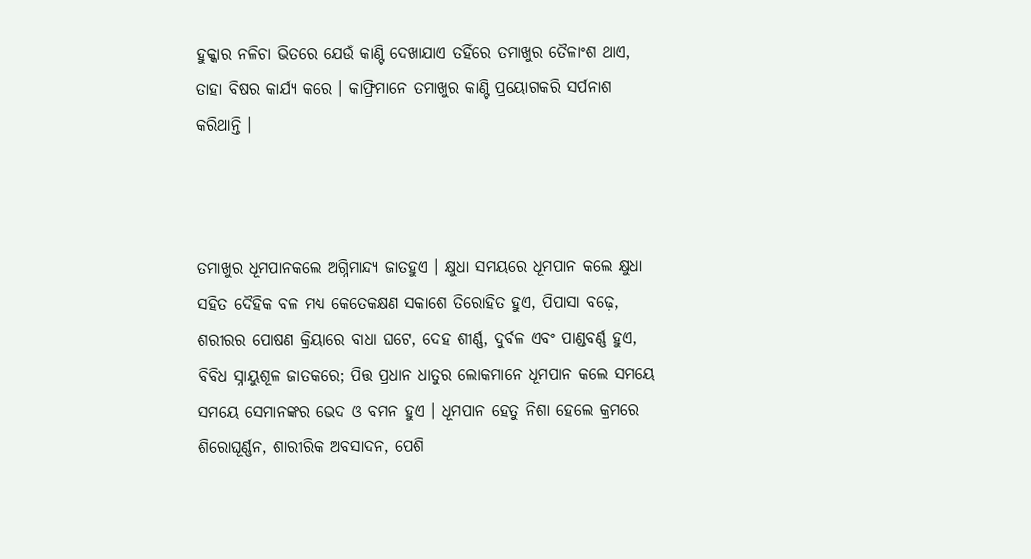ହୁକ୍କାର ନଳିଚା ଭିତରେ ଯେଉଁ କାଣ୍ଟି ଦେଖାଯାଏ ତହିଁରେ ତମାଖୁର ତୈଳାଂଶ ଥାଏ, ତାହା ବିଷର କାର୍ଯ୍ୟ କରେ । କାଫ୍ରିମାନେ ତମାଖୁର କାଣ୍ଟି ପ୍ରୟୋଗକରି ସର୍ପନାଶ କରିଥାନ୍ତି ।



ତମାଖୁର ଧୂମପାନକଲେ ଅଗ୍ନିମାନ୍ଦ୍ୟ ଜାତହୁଏ । କ୍ଷୁଧା ସମୟରେ ଧୂମପାନ କଲେ କ୍ଷୁଧା ସହିତ ଦୈହିକ ବଳ ମଧ୍ୟ କେତେକକ୍ଷଣ ସକାଶେ ତିରୋହିତ ହୁଏ, ପିପାସା ବଢ଼େ, ଶରୀରର ପୋଷଣ କ୍ରିୟାରେ ବାଧା ଘଟେ, ଦେହ ଶୀର୍ଣ୍ଣ, ଦୁର୍ବଳ ଏବଂ ପାଣ୍ଡବର୍ଣ୍ଣ ହୁଏ, ବିବିଧ ସ୍ନାୟୁଶୂଳ ଜାତକରେ; ପିତ୍ତ ପ୍ରଧାନ ଧାତୁର ଲୋକମାନେ ଧୂମପାନ କଲେ ସମୟେ ସମୟେ ସେମାନଙ୍କର ଭେଦ ଓ ବମନ ହୁଏ । ଧୂମପାନ ହେତୁ ନିଶା ହେଲେ କ୍ରମରେ ଶିରୋଘୂର୍ଣ୍ଣନ, ଶାରୀରିକ ଅବସାଦନ, ପେଶି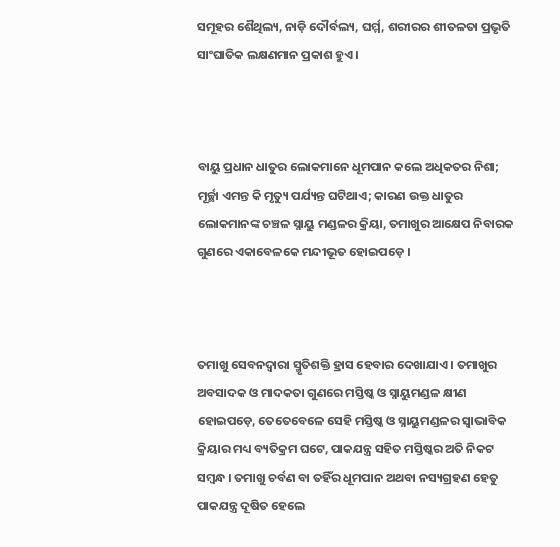ସମୂହର ଶୈଥିଲ୍ୟ, ନାଡ଼ି ଦୌର୍ବଲ୍ୟ, ଘର୍ମ୍ମ, ଶରୀରର ଶୀତଳତା ପ୍ରଭୃତି ସାଂଘାତିକ ଲକ୍ଷଣମାନ ପ୍ରକାଶ ହୁଏ ।



ବାୟୁ ପ୍ରଧାନ ଧାତୁର ଲୋକମାନେ ଧୂମପାନ କଲେ ଅଧିକତର ନିଶା; ମୂର୍ଚ୍ଛା ଏମନ୍ତ କି ମୃତ୍ୟୁ ପର୍ଯ୍ୟନ୍ତ ଘଟିଥାଏ; କାରଣ ଉକ୍ତ ଧାତୁର ଲୋକମାନଙ୍କ ଚଞ୍ଚଳ ସ୍ନାୟୁ ମଣ୍ଡଳର କ୍ରିୟା, ତମାଖୁର ଆକ୍ଷେପ ନିବାରକ ଗୁଣରେ ଏକାବେଳକେ ମନ୍ଦୀଭୂତ ହୋଇପଡ଼େ ।



ତମାଖୁ ସେବନଦ୍ୱାରା ସ୍ମୃତିଶକ୍ତି ହ୍ରାସ ହେବାର ଦେଖାଯାଏ । ତମାଖୁର ଅବସାଦକ ଓ ମାଦକତା ଗୁଣରେ ମସ୍ତିଷ୍କ ଓ ସ୍ନାୟୁମଣ୍ଡଳ କ୍ଷୀଣ ହୋଇପଡ଼େ, ତେତେବେଳେ ସେହି ମସ୍ତିଷ୍କ ଓ ସ୍ନାୟୁମଣ୍ଡଳର ସ୍ୱାଭାବିକ କ୍ରିୟାର ମଧ୍ୟ ବ୍ୟତିକ୍ରମ ଘଟେ, ପାକଯନ୍ତ୍ର ସହିତ ମସ୍ତିଷ୍କର ଅତି ନିକଟ ସମ୍ବନ୍ଧ । ତମାଖୁ ଚର୍ବଣ ବା ତହିଁର ଧୂମପାନ ଅଥବା ନସ୍ୟଗ୍ରହଣ ହେତୁ ପାକଯନ୍ତ୍ର ଦୂଷିତ ହେଲେ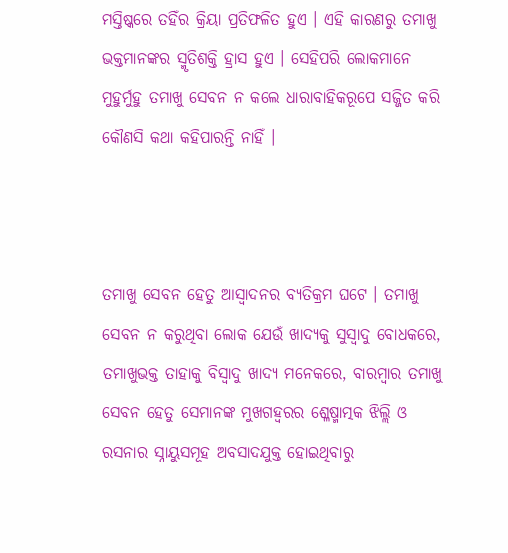ମସ୍ତିଷ୍କରେ ତହିଁର କ୍ରିୟା ପ୍ରତିଫଳିତ ହୁଏ । ଏହି କାରଣରୁ ତମାଖୁ ଭକ୍ତମାନଙ୍କର ସ୍ମୃତିଶକ୍ତି ହ୍ରାସ ହୁଏ । ସେହିପରି ଲୋକମାନେ ମୁହୁର୍ମୁହୁ ତମାଖୁ ସେବନ ନ କଲେ ଧାରାବାହିକରୂପେ ସଜ୍ଜିତ କରି କୌଣସି କଥା କହିପାରନ୍ତି ନାହିଁ ।



ତମାଖୁ ସେବନ ହେତୁ ଆସ୍ୱାଦନର ବ୍ୟତିକ୍ରମ ଘଟେ । ତମାଖୁ ସେବନ ନ କରୁଥିବା ଲୋକ ଯେଉଁ ଖାଦ୍ୟକୁ ସୁସ୍ୱାଦୁ ବୋଧକରେ, ତମାଖୁଭକ୍ତ ତାହାକୁ ବିସ୍ୱାଦୁ ଖାଦ୍ୟ ମନେକରେ, ବାରମ୍ବାର ତମାଖୁ ସେବନ ହେତୁ ସେମାନଙ୍କ ମୁଖଗହ୍ୱରର ଶ୍ଳେଷ୍ମାତ୍ମକ ଝିଲ୍ଲି ଓ ରସନାର ସ୍ନାୟୁସମୂହ ଅବସାଦଯୁକ୍ତ ହୋଇଥିବାରୁ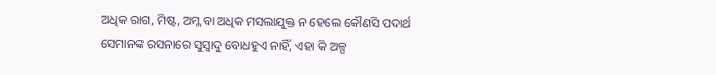ଅଧିକ ରାଗ, ମିଷ୍ଟ, ଅମ୍ଳ ବା ଅଧିକ ମସଲାଯୁକ୍ତ ନ ହେଲେ କୌଣସି ପଦାର୍ଥ ସେମାନଙ୍କ ରସନାରେ ସୁସ୍ୱାଦୁ ବୋଧହୁଏ ନାହିଁ, ଏହା କି ଅଳ୍ପ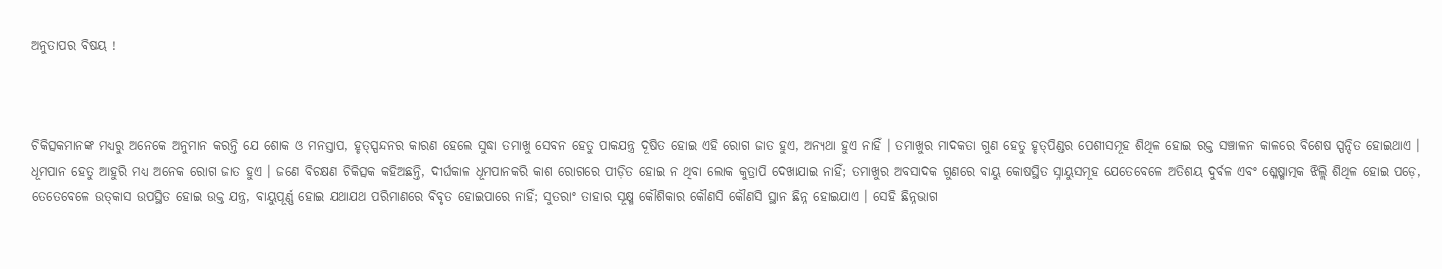ଅନୁତାପର ବିଷୟ !



ଚିକିତ୍ସକମାନଙ୍କ ମଧ୍ୟରୁ ଅନେକେ ଅନୁମାନ କରନ୍ତି ଯେ ଶୋକ ଓ ମନସ୍ତାପ, ହୃତ୍‌ସ୍ପନ୍ଦନର କାରଣ ହେଲେ ସୁଦ୍ଧା ତମାଖୁ ସେବନ ହେତୁ ପାକଯନ୍ତ୍ର ଦୂଷିତ ହୋଇ ଏହି ରୋଗ ଜାତ ହୁଏ, ଅନ୍ୟଥା ହୁଏ ନାହିଁ । ତମାଖୁର ମାଦକତା ଗୁଣ ହେତୁ ହୃତ୍‌ପିଣ୍ଡର ପେଶୀସମୂହ ଶିଥିଳ ହୋଇ ରକ୍ତ ସଞ୍ଚାଳନ କାଳରେ ବିଶେଷ ସ୍ପନ୍ଦିତ ହୋଇଥାଏ । ଧୂମପାନ ହେତୁ ଆହୁରି ମଧ୍ୟ ଅନେକ ରୋଗ ଜାତ ହୁଏ । ଜଣେ ବିଚକ୍ଷଣ ଚିକିତ୍ସକ କହିଅଛନ୍ତି, ଦୀର୍ଘକାଳ ଧୂମପାନକରି କାଶ ରୋଗରେ ପୀଡ଼ିତ ହୋଇ ନ ଥିବା ଲୋକ କୁତ୍ରାପି ଦେଖାଯାଇ ନାହିଁ; ତମାଖୁର ଅବସାଦକ ଗୁଣରେ ବାୟୁ କୋଷସ୍ଥିତ ସ୍ନାୟୁସମୂହ ଯେତେବେଳେ ଅତିଶୟ ଦୁର୍ବଳ ଏବଂ ଶ୍ଳେଷ୍ମାତ୍ମକ ଝିଲ୍ଲି ଶିଥିଳ ହୋଇ ପଡ଼େ, ତେତେବେଳେ ଉତ୍‌କାସ ଉପସ୍ଥିତ ହୋଇ ଉକ୍ତ ଯନ୍ତ୍ର, ବାୟୁପୂର୍ଣ୍ଣ ହୋଇ ଯଥାଯଥ ପରିମାଣରେ ବିବୃତ ହୋଇପାରେ ନାହିଁ; ସୁତରାଂ ତାହାର ସୂକ୍ଷ୍ମ କୌଶିକାର କୌଣସି କୌଣସି ସ୍ଥାନ ଛିନ୍ନ ହୋଇଯାଏ । ସେହି ଛିନ୍ନଭାଗ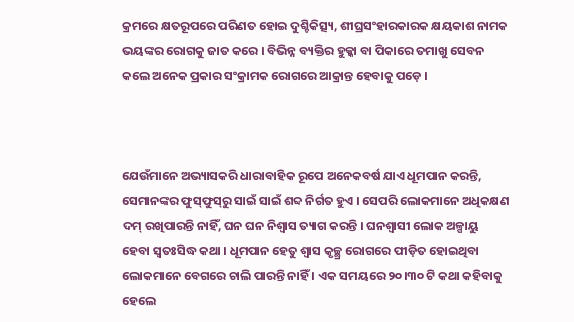କ୍ରମରେ କ୍ଷତରୂପରେ ପରିଣତ ହୋଇ ଦୁଶ୍ଚିକିତ୍ସ୍ୟ, ଶୀଘ୍ରସଂହାରକାରକ କ୍ଷୟକାଶ ନାମକ ଭୟଙ୍କର ରୋଗକୁ ଜାତ କରେ । ବିଭିନ୍ନ ବ୍ୟକ୍ତିର ହୁକ୍କା ବା ପିକାରେ ତମାଖୁ ସେବନ କଲେ ଅନେକ ପ୍ରକାର ସଂକ୍ରାମକ ରୋଗରେ ଆକ୍ରାନ୍ତ ହେବାକୁ ପଡ଼େ ।



ଯେଉଁମାନେ ଅଭ୍ୟାସକରି ଧାରାବାହିକ ରୂପେ ଅନେକବର୍ଷ ଯାଏ ଧୂମପାନ କରନ୍ତି, ସେମାନଙ୍କର ଫୁସ୍‌ଫୁସ୍‌ରୁ ସାଇଁ ସାଇଁ ଶବ୍ଦ ନିର୍ଗତ ହୁଏ । ସେପରି ଲୋକମାନେ ଅଧିକକ୍ଷଣ ଦମ୍‍ ରଖିପାରନ୍ତି ନାହିଁ, ଘନ ଘନ ନିଶ୍ୱାସ ତ୍ୟାଗ କରନ୍ତି । ଘନଶ୍ୱାସୀ ଲୋକ ଅଳ୍ପାୟୁ ହେବା ସ୍ୱତଃସିଦ୍ଧ କଥା । ଧୂମପାନ ହେତୁ ଶ୍ୱାସ କୃଚ୍ଛ୍ର ରୋଗରେ ପୀଡ଼ିତ ହୋଇଥିବା ଲୋକମାନେ ବେଗରେ ଚାଲି ପାରନ୍ତି ନାହିଁ । ଏକ ସମୟରେ ୨୦।୩୦ ଟି କଥା କହିବାକୁ ହେଲେ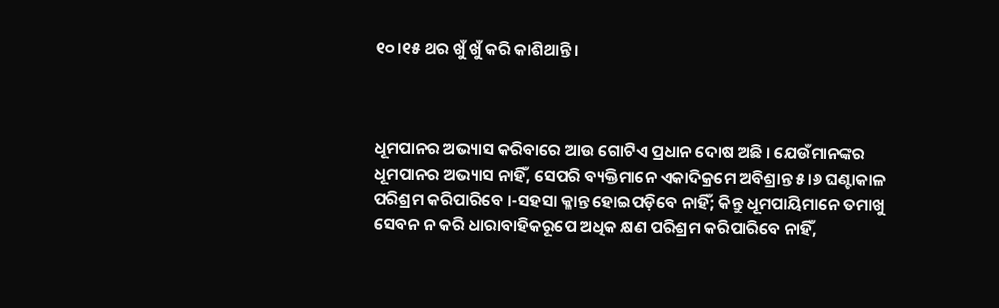୧୦।୧୫ ଥର ଖୁଁ ଖୁଁ କରି କାଶିଥାନ୍ତି ।



ଧୂମପାନର ଅଭ୍ୟାସ କରିବାରେ ଆଉ ଗୋଟିଏ ପ୍ରଧାନ ଦୋଷ ଅଛି । ଯେଉଁମାନଙ୍କର ଧୂମପାନର ଅଭ୍ୟାସ ନାହିଁ, ସେପରି ବ୍ୟକ୍ତିମାନେ ଏକାଦିକ୍ରମେ ଅବିଶ୍ରାନ୍ତ ୫।୬ ଘଣ୍ଟାକାଳ ପରିଶ୍ରମ କରିପାରିବେ ।-ସହସା କ୍ଳାନ୍ତ ହୋଇପଡ଼ିବେ ନାହିଁ; କିନ୍ତୁ ଧୂମପାୟିମାନେ ତମାଖୁ ସେବନ ନ କରି ଧାରାବାହିକରୂପେ ଅଧିକ କ୍ଷଣ ପରିଶ୍ରମ କରିପାରିବେ ନାହିଁ,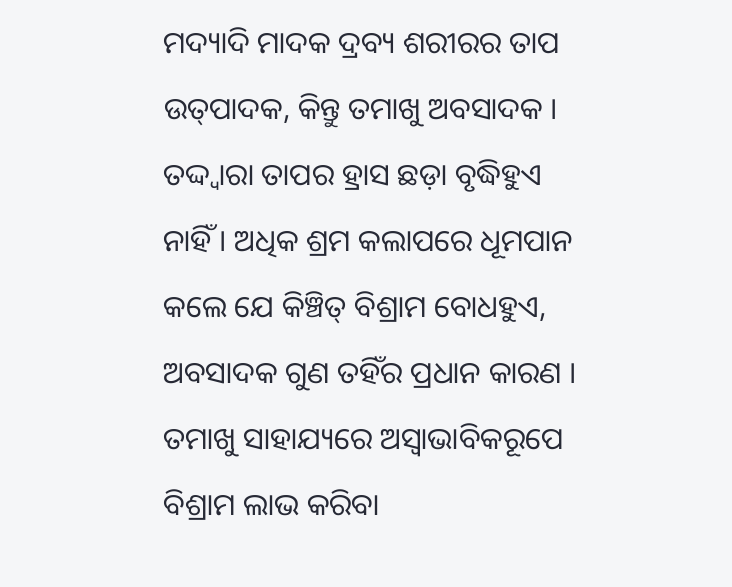ମଦ୍ୟାଦି ମାଦକ ଦ୍ରବ୍ୟ ଶରୀରର ତାପ ଉତ୍‌ପାଦକ, କିନ୍ତୁ ତମାଖୁ ଅବସାଦକ । ତଦ୍ଦ୍ୱାରା ତାପର ହ୍ରାସ ଛଡ଼ା ବୃଦ୍ଧିହୁଏ ନାହିଁ । ଅଧିକ ଶ୍ରମ କଲାପରେ ଧୂମପାନ କଲେ ଯେ କିଞ୍ଚିତ୍‌ ବିଶ୍ରାମ ବୋଧହୁଏ, ଅବସାଦକ ଗୁଣ ତହିଁର ପ୍ରଧାନ କାରଣ । ତମାଖୁ ସାହାଯ୍ୟରେ ଅସ୍ୱାଭାବିକରୂପେ ବିଶ୍ରାମ ଲାଭ କରିବା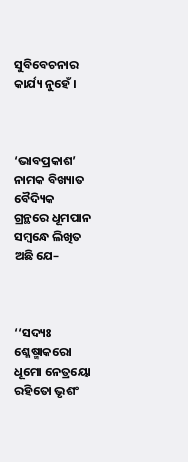ସୁବିବେଚନାର କାର୍ଯ୍ୟ ନୁହେଁ ।



‘ଭାବପ୍ରକାଶ’ ନାମକ ବିଖ୍ୟାତ ବୈଦ୍ୟିକ ଗ୍ରନ୍ଥରେ ଧୂମପାନ ସମ୍ବନ୍ଧେ ଲିଖିତ ଅଛି ଯେ–



‘‘ସଦ୍ୟଃ ଶ୍ଳେଷ୍ମାକରୋ ଧୂମୋ ନେତ୍ରୟୋ ରହିତୋ ଭୃଶଂ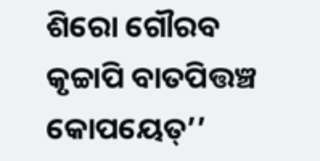ଶିରୋ ଗୌରବ କୃଚ୍ଚାପି ବାତପିତ୍ତଞ୍ଚ କୋପୟେତ୍‌’’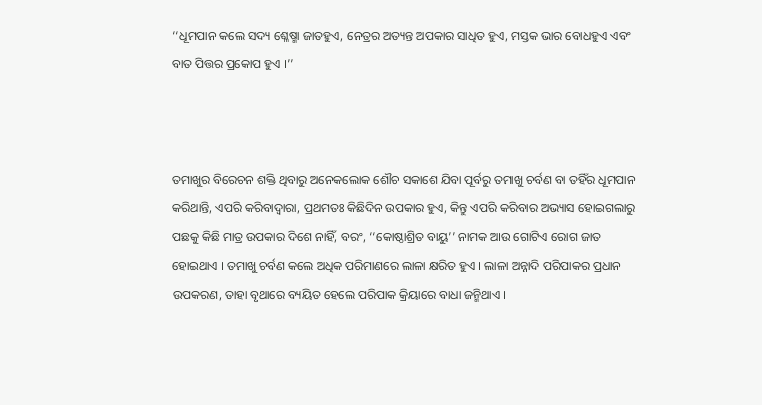‘‘ଧୂମପାନ କଲେ ସଦ୍ୟ ଶ୍ଳେଷ୍ମା ଜାତହୁଏ, ନେତ୍ରର ଅତ୍ୟନ୍ତ ଅପକାର ସାଧିତ ହୁଏ, ମସ୍ତକ ଭାର ବୋଧହୁଏ ଏବଂ ବାତ ପିତ୍ତର ପ୍ରକୋପ ହୁଏ ।’’



ତମାଖୁର ବିରେଚନ ଶକ୍ତି ଥିବାରୁ ଅନେକଲୋକ ଶୌଚ ସକାଶେ ଯିବା ପୂର୍ବରୁ ତମାଖୁ ଚର୍ବଣ ବା ତହିଁର ଧୂମପାନ କରିଥାନ୍ତି, ଏପରି କରିବାଦ୍ୱାରା, ପ୍ରଥମତଃ କିଛିଦିନ ଉପକାର ହୁଏ, କିନ୍ତୁ ଏପରି କରିବାର ଅଭ୍ୟାସ ହୋଇଗଲାରୁ ପଛକୁ କିଛି ମାତ୍ର ଉପକାର ଦିଶେ ନାହିଁ, ବରଂ, ‘‘କୋଷ୍ଠାଶ୍ରିତ ବାୟୁ’’ ନାମକ ଆଉ ଗୋଟିଏ ରୋଗ ଜାତ ହୋଇଥାଏ । ତମାଖୁ ଚର୍ବଣ କଲେ ଅଧିକ ପରିମାଣରେ ଲାଳା କ୍ଷରିତ ହୁଏ । ଲାଳା ଅନ୍ନାଦି ପରିପାକର ପ୍ରଧାନ ଉପକରଣ, ତାହା ବୃଥାରେ ବ୍ୟୟିତ ହେଲେ ପରିପାକ କ୍ରିୟାରେ ବାଧା ଜନ୍ମିଥାଏ ।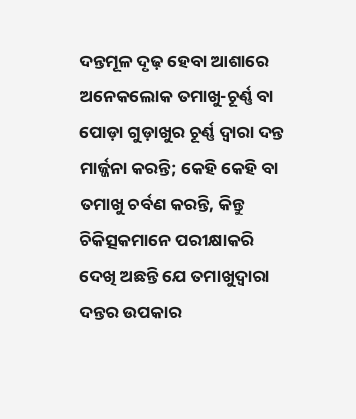ଦନ୍ତମୂଳ ଦୃଢ଼ ହେବା ଆଶାରେ ଅନେକଲୋକ ତମାଖୁ-ଚୂର୍ଣ୍ଣ ବା ପୋଡ଼ା ଗୁଡ଼ାଖୁର ଚୂର୍ଣ୍ଣ ଦ୍ୱାରା ଦନ୍ତ ମାର୍ଜ୍ଜନା କରନ୍ତି; କେହି କେହି ବା ତମାଖୁ ଚର୍ବଣ କରନ୍ତି, କିନ୍ତୁ ଚିକିତ୍ସକମାନେ ପରୀକ୍ଷାକରି ଦେଖି ଅଛନ୍ତି ଯେ ତମାଖୁଦ୍ୱାରା ଦନ୍ତର ଉପକାର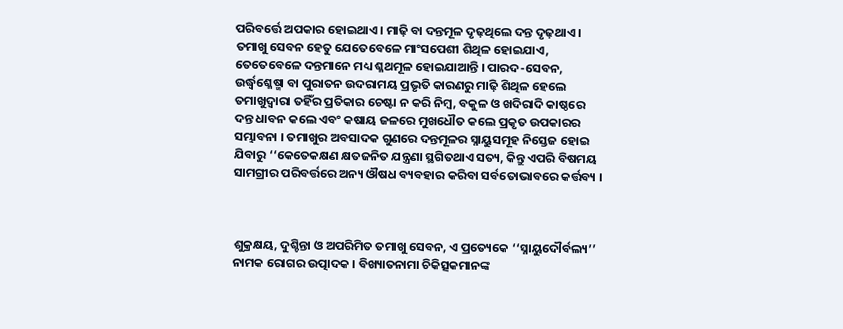ପରିବର୍ତ୍ତେ ଅପକାର ହୋଇଥାଏ । ମାଢ଼ି ବା ଦନ୍ତମୂଳ ଦୃଢ଼ଥିଲେ ଦନ୍ତ ଦୃଢ଼ଥାଏ । ତମାଖୁ ସେବନ ହେତୁ ଯେତେବେଳେ ମାଂସପେଶୀ ଶିଥିଳ ହୋଇଯାଏ, ତେତେବେଳେ ଦନ୍ତମାନେ ମଧ୍ୟ ଶ୍ଳଥମୂଳ ହୋଇଯାଆନ୍ତି । ପାରଦ-ସେବନ, ଉର୍ଦ୍ଧ୍ୱଶ୍ଳେଷ୍ମା ବା ପୁରାତନ ଉଦରାମୟ ପ୍ରଭୃତି କାରଣରୁ ମାଢ଼ି ଶିଥିଳ ହେଲେ ତମାଖୁଦ୍ୱାରା ତହିଁର ପ୍ରତିକାର ଚେଷ୍ଟା ନ କରି ନିମ୍ବ, ବକୁଳ ଓ ଖଦିରାଦି କାଷ୍ଠରେ ଦନ୍ତ ଧାବନ କଲେ ଏବଂ କଷାୟ ଜଳରେ ମୁଖଧୌତ କଲେ ପ୍ରକୃତ ଉପକାରର ସମ୍ଭାବନା । ତମାଖୁର ଅବସାଦକ ଗୁଣରେ ଦନ୍ତମୂଳର ସ୍ନାୟୁସମୂହ ନିସ୍ତେଜ ହୋଇ ଯିବାରୁ ‘‘କେତେକକ୍ଷଣ କ୍ଷତଜନିତ ଯନ୍ତ୍ରଣା ସ୍ଥଗିତଥାଏ ସତ୍ୟ, କିନ୍ତୁ ଏପରି ବିଷମୟ ସାମଗ୍ରୀର ପରିବର୍ତ୍ତରେ ଅନ୍ୟ ଔଷଧ ବ୍ୟବହାର କରିବା ସର୍ବତୋଭାବରେ କର୍ତ୍ତବ୍ୟ ।



ଶୁକ୍ରକ୍ଷୟ, ଦୁଶ୍ଚିନ୍ତା ଓ ଅପରିମିତ ତମାଖୁ ସେବନ, ଏ ପ୍ରତ୍ୟେକେ ‘‘ସ୍ନାୟୁଦୌର୍ବଲ୍ୟ’’ ନାମକ ରୋଗର ଉତ୍ପାଦକ । ବିଖ୍ୟାତନାମା ଚିକିତ୍ସକମାନଙ୍କ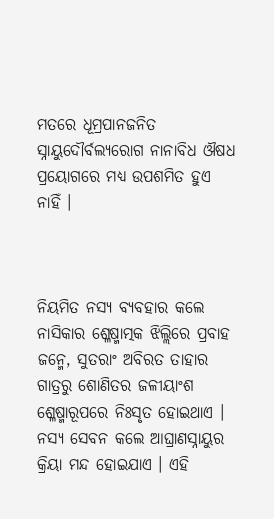ମତରେ ଧୂମ୍ରପାନଜନିତ ସ୍ନାୟୁଦୌର୍ବଲ୍ୟରୋଗ ନାନାବିଧ ଔଷଧ ପ୍ରୟୋଗରେ ମଧ୍ୟ ଉପଶମିତ ହୁଏ ନାହିଁ ।



ନିୟମିତ ନସ୍ୟ ବ୍ୟବହାର କଲେ ନାସିକାର ଶ୍ଳେଷ୍ମାତ୍ମକ ଝିଲ୍ଲିରେ ପ୍ରବାହ ଜନ୍ମେ, ସୁତରାଂ ଅବିରତ ତାହାର ଗାତ୍ରରୁ ଶୋଣିତର ଜଳୀୟାଂଶ ଶ୍ଳେଷ୍ମାରୂପରେ ନିଃସୃତ ହୋଇଥାଏ । ନସ୍ୟ ସେବନ କଲେ ଆଘ୍ରାଣସ୍ନାୟୁର କ୍ରିୟା ମନ୍ଦ ହୋଇଯାଏ । ଏହି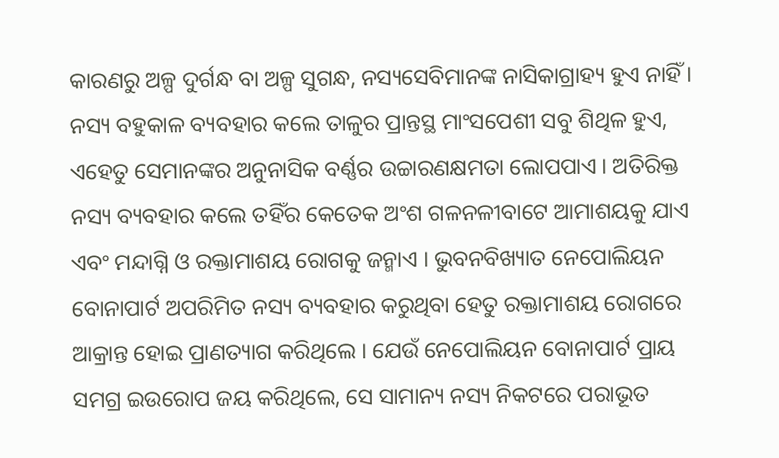କାରଣରୁ ଅଳ୍ପ ଦୁର୍ଗନ୍ଧ ବା ଅଳ୍ପ ସୁଗନ୍ଧ, ନସ୍ୟସେବିମାନଙ୍କ ନାସିକାଗ୍ରାହ୍ୟ ହୁଏ ନାହିଁ । ନସ୍ୟ ବହୁକାଳ ବ୍ୟବହାର କଲେ ତାଳୁର ପ୍ରାନ୍ତସ୍ଥ ମାଂସପେଶୀ ସବୁ ଶିଥିଳ ହୁଏ, ଏହେତୁ ସେମାନଙ୍କର ଅନୁନାସିକ ବର୍ଣ୍ଣର ଉଚ୍ଚାରଣକ୍ଷମତା ଲୋପପାଏ । ଅତିରିକ୍ତ ନସ୍ୟ ବ୍ୟବହାର କଲେ ତହିଁର କେତେକ ଅଂଶ ଗଳନଳୀବାଟେ ଆମାଶୟକୁ ଯାଏ ଏବଂ ମନ୍ଦାଗ୍ନି ଓ ରକ୍ତାମାଶୟ ରୋଗକୁ ଜନ୍ମାଏ । ଭୁବନବିଖ୍ୟାତ ନେପୋଲିୟନ ବୋନାପାର୍ଟ ଅପରିମିତ ନସ୍ୟ ବ୍ୟବହାର କରୁଥିବା ହେତୁ ରକ୍ତାମାଶୟ ରୋଗରେ ଆକ୍ରାନ୍ତ ହୋଇ ପ୍ରାଣତ୍ୟାଗ କରିଥିଲେ । ଯେଉଁ ନେପୋଲିୟନ ବୋନାପାର୍ଟ ପ୍ରାୟ ସମଗ୍ର ଇଉରୋପ ଜୟ କରିଥିଲେ, ସେ ସାମାନ୍ୟ ନସ୍ୟ ନିକଟରେ ପରାଭୂତ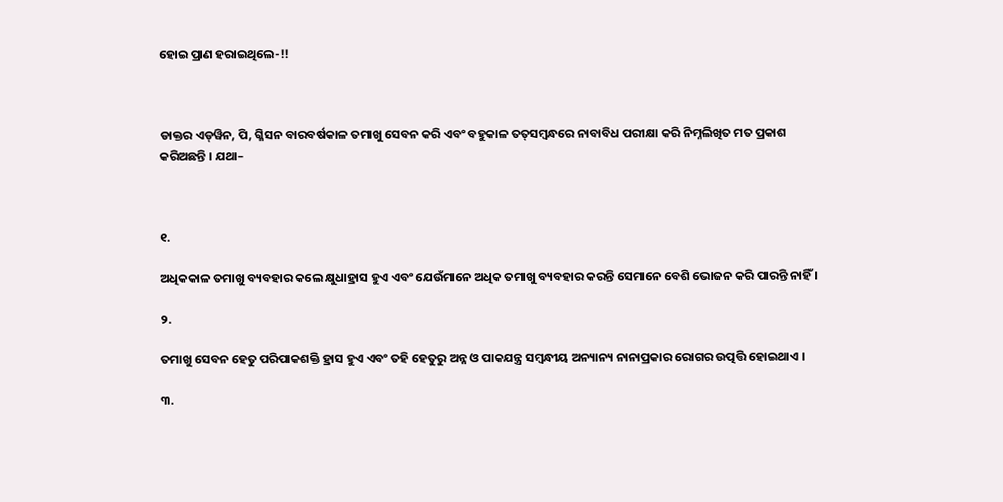ହୋଇ ପ୍ରାଣ ହରାଇଥିଲେ-!!



ଡାକ୍ତର ଏଡ୍‍ୱିନ, ପି, ଗ୍ଳିସନ ବାରବର୍ଷକାଳ ତମାଖୁ ସେବନ କରି ଏବଂ ବହୁକାଳ ତତ୍‌ସମ୍ବନ୍ଧରେ ନାବାବିଧ ପରୀକ୍ଷା କରି ନିମ୍ନଲିଖିତ ମତ ପ୍ରକାଶ କରିଅଛନ୍ତି । ଯଥା–



୧.

ଅଧିକକାଳ ତମାଖୁ ବ୍ୟବହାର କଲେ କ୍ଷୁଧାହ୍ରାସ ହୁଏ ଏବଂ ଯେଉଁମାନେ ଅଧିକ ତମାଖୁ ବ୍ୟବହାର କରନ୍ତି ସେମାନେ ବେଶି ଭୋଜନ କରି ପାରନ୍ତି ନାହିଁ ।

୨.

ତମାଖୁ ସେବନ ହେତୁ ପରିପାକଶକ୍ତି ହ୍ରାସ ହୁଏ ଏବଂ ତହି ହେତୁରୁ ଅନ୍ନ ଓ ପାକଯନ୍ତ୍ର ସମ୍ବନ୍ଧୀୟ ଅନ୍ୟାନ୍ୟ ନାନାପ୍ରକାର ରୋଗର ଉତ୍ପତ୍ତି ହୋଇଥାଏ ।

୩.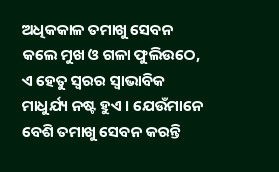ଅଧିକକାଳ ତମାଖୁ ସେବନ କଲେ ମୁଖ ଓ ଗଳା ଫୁଲିଉଠେ, ଏ ହେତୁ ସ୍ୱରର ସ୍ୱାଭାବିକ ମାଧୁର୍ଯ୍ୟ ନଷ୍ଟ ହୁଏ । ଯେଉଁମାନେ ବେଶି ତମାଖୁ ସେବନ କରନ୍ତି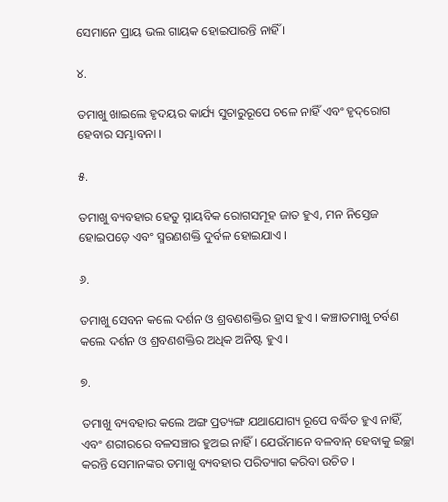ସେମାନେ ପ୍ରାୟ ଭଲ ଗାୟକ ହୋଇପାରନ୍ତି ନାହିଁ ।

୪.

ତମାଖୁ ଖାଇଲେ ହୃଦୟର କାର୍ଯ୍ୟ ସୁଚାରୁରୂପେ ଚଳେ ନାହିଁ ଏବଂ ହୃଦ୍‌ରୋଗ ହେବାର ସମ୍ଭାବନା ।

୫.

ତମାଖୁ ବ୍ୟବହାର ହେତୁ ସ୍ନାୟବିକ ରୋଗସମୂହ ଜାତ ହୁଏ, ମନ ନିସ୍ତେଜ ହୋଇପଡ଼େ ଏବଂ ସ୍ମରଣଶକ୍ତି ଦୁର୍ବଳ ହୋଇଯାଏ ।

୬.

ତମାଖୁ ସେବନ କଲେ ଦର୍ଶନ ଓ ଶ୍ରବଣଶକ୍ତିର ହ୍ରାସ ହୁଏ । କଞ୍ଚାତମାଖୁ ଚର୍ବଣ କଲେ ଦର୍ଶନ ଓ ଶ୍ରବଣଶକ୍ତିର ଅଧିକ ଅନିଷ୍ଟ ହୁଏ ।

୭.

ତମାଖୁ ବ୍ୟବହାର କଲେ ଅଙ୍ଗ ପ୍ରତ୍ୟଙ୍ଗ ଯଥାଯୋଗ୍ୟ ରୂପେ ବର୍ଦ୍ଧିତ ହୁଏ ନାହିଁ, ଏବଂ ଶରୀରରେ ବଳସଞ୍ଚାର ହୁଅଇ ନାହିଁ । ଯେଉଁମାନେ ବଳବାନ୍‌ ହେବାକୁ ଇଚ୍ଛା କରନ୍ତି ସେମାନଙ୍କର ତମାଖୁ ବ୍ୟବହାର ପରିତ୍ୟାଗ କରିବା ଉଚିତ ।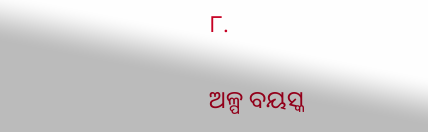୮.

ଅଳ୍ପ ବୟସ୍କ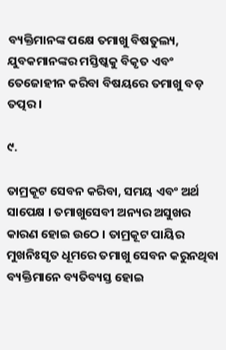ବ୍ୟକ୍ତିମାନଙ୍କ ପକ୍ଷେ ତମାଖୁ ବିଷତୁଲ୍ୟ, ଯୁବକମାନଙ୍କର ମସ୍ତିଷ୍କକୁ ବିକୃତ ଏବଂ ତେଜୋହୀନ କରିବା ବିଷୟରେ ତମାଖୁ ବଡ଼ ତତ୍ପର ।

୯.

ତାମ୍ରକୂଟ ସେବନ କରିବା, ସମୟ ଏବଂ ଅର୍ଥ ସାପେକ୍ଷ । ତମାଖୁସେବୀ ଅନ୍ୟର ଅସୁଖର କାରଣ ହୋଇ ଉଠେ । ତାମ୍ରକୂଟ ପାୟିର ମୁଖନିଃସୃତ ଧୂମରେ ତମାଖୁ ସେବନ କରୁନଥିବା ବ୍ୟକ୍ତିମାନେ ବ୍ୟତିବ୍ୟସ୍ତ ହୋଇ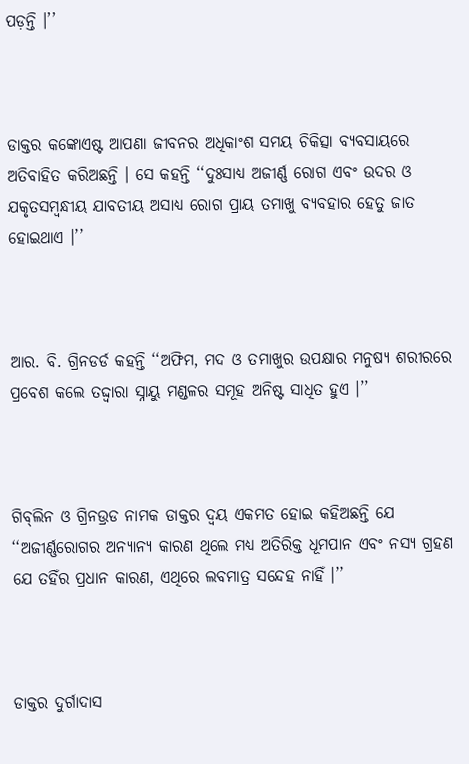ପଡ଼ନ୍ତି ।’’



ଡାକ୍ତର କଙ୍କୋଏଷ୍ଟ ଆପଣା ଜୀବନର ଅଧିକାଂଶ ସମୟ ଚିକିତ୍ସା ବ୍ୟବସାୟରେ ଅତିବାହିତ କରିଅଛନ୍ତି । ସେ କହନ୍ତି ‘‘ଦୁଃସାଧ୍ୟ ଅଜୀର୍ଣ୍ଣ ରୋଗ ଏବଂ ଉଦର ଓ ଯକୃତସମ୍ବନ୍ଧୀୟ ଯାବତୀୟ ଅସାଧ୍ୟ ରୋଗ ପ୍ରାୟ ତମାଖୁ ବ୍ୟବହାର ହେତୁ ଜାତ ହୋଇଥାଏ ।’’



ଆର. ବି. ଗ୍ରିନଡର୍ଡ କହନ୍ତି ‘‘ଅଫିମ, ମଦ ଓ ତମାଖୁର ଉପକ୍ଷାର ମନୁଷ୍ୟ ଶରୀରରେ ପ୍ରବେଶ କଲେ ତଦ୍ଦ୍ୱାରା ସ୍ନାୟୁ ମଣ୍ଡଳର ସମୂହ ଅନିଷ୍ଟ ସାଧିତ ହୁଏ ।’’



ଗିବ୍‌ଲିନ ଓ ଗ୍ରିନଉ୍ରଡ ନାମକ ଡାକ୍ତର ଦ୍ୱୟ ଏକମତ ହୋଇ କହିଅଛନ୍ତି ଯେ ‘‘ଅଜୀର୍ଣ୍ଣରୋଗର ଅନ୍ୟାନ୍ୟ କାରଣ ଥିଲେ ମଧ୍ୟ ଅତିରିକ୍ତ ଧୂମପାନ ଏବଂ ନସ୍ୟ ଗ୍ରହଣ ଯେ ତହିଁର ପ୍ରଧାନ କାରଣ, ଏଥିରେ ଲବମାତ୍ର ସନ୍ଦେହ ନାହିଁ ।’’



ଡାକ୍ତର ଦୁର୍ଗାଦାସ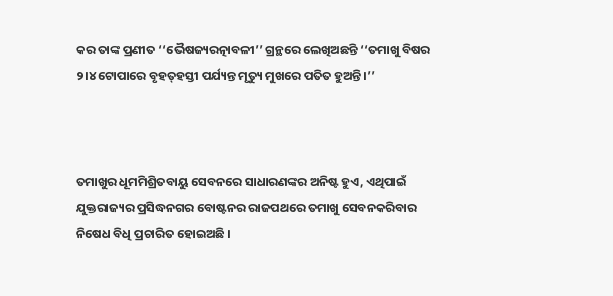କର ତାଙ୍କ ପ୍ରଣୀତ ‘‘ଭୈଷଜ୍ୟରତ୍ନାବଳୀ’’ ଗ୍ରନ୍ଥରେ ଲେଖିଅଛନ୍ତି ‘‘ତମାଖୁ ବିଷର ୨।୪ ଟୋପାରେ ବୃହତ୍‌ହସ୍ତୀ ପର୍ଯ୍ୟନ୍ତ ମୃତ୍ୟୁ ମୁଖରେ ପତିତ ହୁଅନ୍ତି ।’’



ତମାଖୁର ଧୂମମିଶ୍ରିତବାୟୁ ସେବନରେ ସାଧାରଣଙ୍କର ଅନିଷ୍ଟ ହୁଏ, ଏଥିପାଇଁ ଯୁକ୍ତରାଜ୍ୟର ପ୍ରସିଦ୍ଧନଗର ବୋଷ୍ଟନର ରାଜପଥରେ ତମାଖୁ ସେବନକରିବାର ନିଷେଧ ବିଧି ପ୍ରଚାରିତ ହୋଇଅଛି ।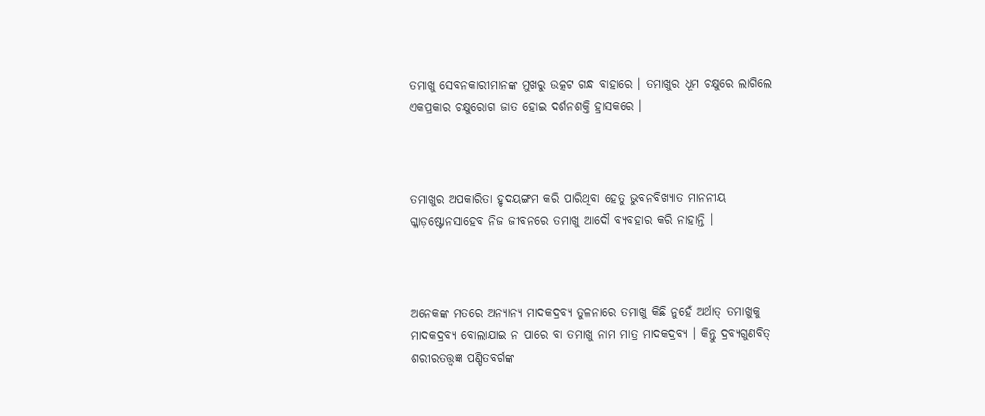ତମାଖୁ ସେବନକାରୀମାନଙ୍କ ମୁଖରୁ ଉତ୍କଟ ଗନ୍ଧ ବାହାରେ । ତମାଖୁର ଧୂମ ଚକ୍ଷୁରେ ଲାଗିଲେ ଏକପ୍ରକାର ଚକ୍ଷୁରୋଗ ଜାତ ହୋଇ ଦର୍ଶନଶକ୍ତି ହ୍ରାସକରେ ।



ତମାଖୁର ଅପକାରିତା ହୃଦୟଙ୍ଗମ କରି ପାରିଥିବା ହେତୁ ଭୁବନବିଖ୍ୟାତ ମାନନୀୟ ଗ୍ଳାଡ଼ଷ୍ଟୋନସାହେବ ନିଜ ଜୀବନରେ ତମାଖୁ ଆଦୌ ବ୍ୟବହାର କରି ନାହାନ୍ତି ।



ଅନେକଙ୍କ ମତରେ ଅନ୍ୟାନ୍ୟ ମାଦକଦ୍ରବ୍ୟ ତୁଳନାରେ ତମାଖୁ କିଛି ନୁହେଁ ଅର୍ଥାତ୍‌ ତମାଖୁକୁ ମାଦକଦ୍ରବ୍ୟ ବୋଲାଯାଇ ନ ପାରେ ବା ତମାଖୁ ନାମ ମାତ୍ର ମାଦକଦ୍ରବ୍ୟ । କିନ୍ତୁ ଦ୍ରବ୍ୟଗୁଣବିତ୍‌ ଶରୀରତତ୍ତ୍ୱଜ୍ଞ ପଣ୍ଡିତବର୍ଗଙ୍କ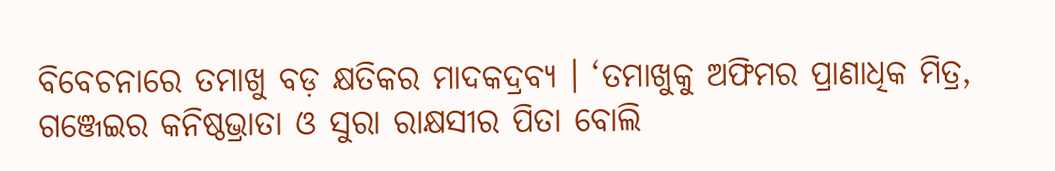ବିବେଚନାରେ ତମାଖୁ ବଡ଼ କ୍ଷତିକର ମାଦକଦ୍ରବ୍ୟ । ‘ତମାଖୁକୁ ଅଫିମର ପ୍ରାଣାଧିକ ମିତ୍ର, ଗଞ୍ଜେଇର କନିଷ୍ଠଭ୍ରାତା ଓ ସୁରା ରାକ୍ଷସୀର ପିତା ବୋଲି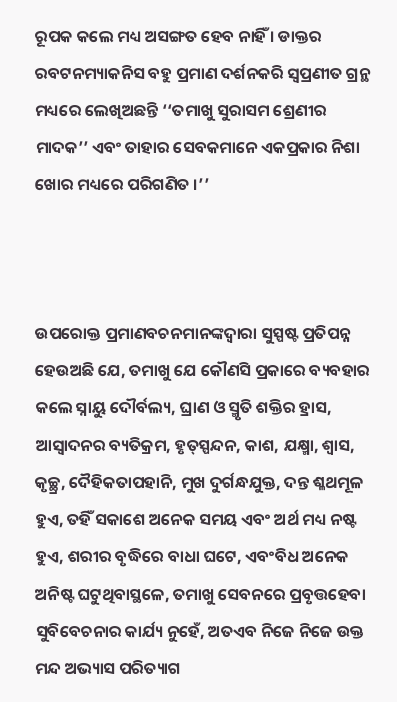ରୂପକ କଲେ ମଧ୍ୟ ଅସଙ୍ଗତ ହେବ ନାହିଁ । ଡାକ୍ତର ରବଟନମ୍ୟାକନିସ ବହୁ ପ୍ରମାଣ ଦର୍ଶନକରି ସ୍ୱପ୍ରଣୀତ ଗ୍ରନ୍ଥ ମଧ୍ୟରେ ଲେଖିଅଛନ୍ତି ‘‘ତମାଖୁ ସୁରାସମ ଶ୍ରେଣୀର ମାଦକ’’ ଏବଂ ତାହାର ସେବକମାନେ ଏକପ୍ରକାର ନିଶା ଖୋର ମଧ୍ୟରେ ପରିଗଣିତ ।’’



ଉପରୋକ୍ତ ପ୍ରମାଣବଚନମାନଙ୍କଦ୍ୱାରା ସୁସ୍ପଷ୍ଟ ପ୍ରତିପନ୍ନ ହେଉଅଛି ଯେ, ତମାଖୁ ଯେ କୌଣସି ପ୍ରକାରେ ବ୍ୟବହାର କଲେ ସ୍ନାୟୁ ଦୌର୍ବଲ୍ୟ, ଘ୍ରାଣ ଓ ସ୍ମୃତି ଶକ୍ତିର ହ୍ରାସ, ଆସ୍ୱାଦନର ବ୍ୟତିକ୍ରମ, ହୃତ୍‌ସ୍ପନ୍ଦନ, କାଶ, ଯକ୍ଷ୍ମା, ଶ୍ୱାସ, କୃଚ୍ଛ୍ର, ଦୈହିକତାପହାନି, ମୁଖ ଦୁର୍ଗନ୍ଧଯୁକ୍ତ, ଦନ୍ତ ଶ୍ଳଥମୂଳ ହୁଏ, ତହିଁ ସକାଶେ ଅନେକ ସମୟ ଏବଂ ଅର୍ଥ ମଧ୍ୟ ନଷ୍ଟ ହୁଏ, ଶରୀର ବୃଦ୍ଧିରେ ବାଧା ଘଟେ, ଏବଂବିଧ ଅନେକ ଅନିଷ୍ଟ ଘଟୁଥିବାସ୍ଥଳେ, ତମାଖୁ ସେବନରେ ପ୍ରବୃତ୍ତହେବା ସୁବିବେଚନାର କାର୍ଯ୍ୟ ନୁହେଁ, ଅତଏବ ନିଜେ ନିଜେ ଉକ୍ତ ମନ୍ଦ ଅଭ୍ୟାସ ପରିତ୍ୟାଗ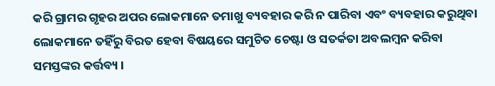କରି ଗ୍ରାମର ଗୃହର ଅପର ଲୋକମାନେ ତମାଖୁ ବ୍ୟବହାର କରି ନ ପାରିବା ଏବଂ ବ୍ୟବହାର କରୁଥିବା ଲୋକମାନେ ତହିଁରୁ ବିରତ ହେବା ବିଷୟରେ ସମୁଚିତ ଚେଷ୍ଟା ଓ ସତର୍କତା ଅବଲମ୍ବନ କରିବା ସମସ୍ତଙ୍କର କର୍ତ୍ତବ୍ୟ ।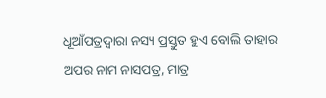ଧୂଆଁପତ୍ରଦ୍ୱାରା ନସ୍ୟ ପ୍ରସ୍ତୁତ ହୁଏ ବୋଲି ତାହାର ଅପର ନାମ ନାସପତ୍ର, ମାତ୍ର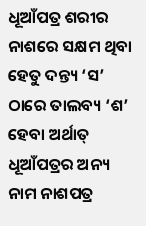ଧୂଆଁପତ୍ର ଶରୀର ନାଶରେ ସକ୍ଷମ ଥିବା ହେତୁ ଦନ୍ତ୍ୟ ‘ସ’ ଠାରେ ତାଲବ୍ୟ ‘ଶ’ ହେବା ଅର୍ଥାତ୍ ଧୂଆଁପତ୍ରର ଅନ୍ୟ ନାମ ନାଶପତ୍ର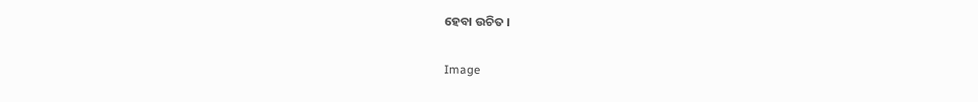ହେବା ଉଚିତ ।

Image